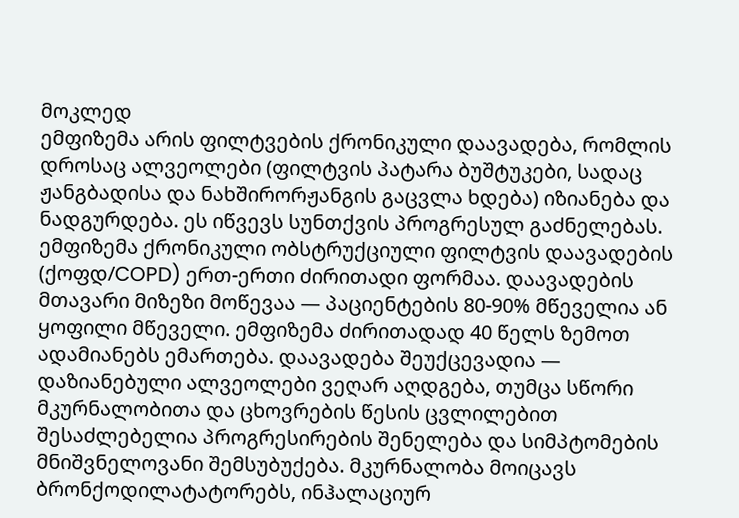მოკლედ
ემფიზემა არის ფილტვების ქრონიკული დაავადება, რომლის დროსაც ალვეოლები (ფილტვის პატარა ბუშტუკები, სადაც ჟანგბადისა და ნახშირორჟანგის გაცვლა ხდება) იზიანება და ნადგურდება. ეს იწვევს სუნთქვის პროგრესულ გაძნელებას. ემფიზემა ქრონიკული ობსტრუქციული ფილტვის დაავადების (ქოფდ/COPD) ერთ-ერთი ძირითადი ფორმაა. დაავადების მთავარი მიზეზი მოწევაა — პაციენტების 80-90% მწეველია ან ყოფილი მწეველი. ემფიზემა ძირითადად 40 წელს ზემოთ ადამიანებს ემართება. დაავადება შეუქცევადია — დაზიანებული ალვეოლები ვეღარ აღდგება, თუმცა სწორი მკურნალობითა და ცხოვრების წესის ცვლილებით შესაძლებელია პროგრესირების შენელება და სიმპტომების მნიშვნელოვანი შემსუბუქება. მკურნალობა მოიცავს ბრონქოდილატატორებს, ინჰალაციურ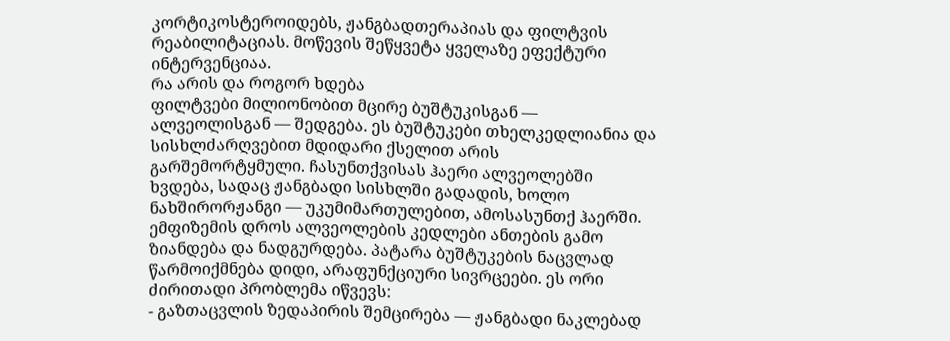კორტიკოსტეროიდებს, ჟანგბადთერაპიას და ფილტვის რეაბილიტაციას. მოწევის შეწყვეტა ყველაზე ეფექტური ინტერვენციაა.
რა არის და როგორ ხდება
ფილტვები მილიონობით მცირე ბუშტუკისგან — ალვეოლისგან — შედგება. ეს ბუშტუკები თხელკედლიანია და სისხლძარღვებით მდიდარი ქსელით არის გარშემორტყმული. ჩასუნთქვისას ჰაერი ალვეოლებში ხვდება, სადაც ჟანგბადი სისხლში გადადის, ხოლო ნახშირორჟანგი — უკუმიმართულებით, ამოსასუნთქ ჰაერში.
ემფიზემის დროს ალვეოლების კედლები ანთების გამო ზიანდება და ნადგურდება. პატარა ბუშტუკების ნაცვლად წარმოიქმნება დიდი, არაფუნქციური სივრცეები. ეს ორი ძირითადი პრობლემა იწვევს:
- გაზთაცვლის ზედაპირის შემცირება — ჟანგბადი ნაკლებად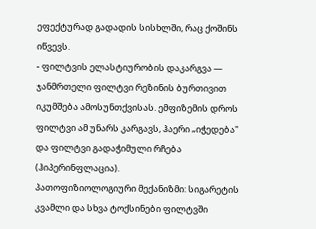ეფექტურად გადადის სისხლში, რაც ქოშინს იწვევს.
- ფილტვის ელასტიურობის დაკარგვა — ჯანმრთელი ფილტვი რეზინის ბურთივით იკუმშება ამოსუნთქვისას. ემფიზემის დროს ფილტვი ამ უნარს კარგავს, ჰაერი „იჭედება" და ფილტვი გადაჭიმული რჩება (ჰიპერინფლაცია).
პათოფიზიოლოგიური მექანიზმი: სიგარეტის კვამლი და სხვა ტოქსინები ფილტვში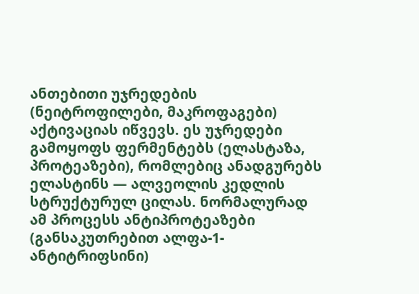ანთებითი უჯრედების (ნეიტროფილები, მაკროფაგები) აქტივაციას იწვევს. ეს უჯრედები გამოყოფს ფერმენტებს (ელასტაზა, პროტეაზები), რომლებიც ანადგურებს ელასტინს — ალვეოლის კედლის სტრუქტურულ ცილას. ნორმალურად ამ პროცესს ანტიპროტეაზები (განსაკუთრებით ალფა-1-ანტიტრიფსინი)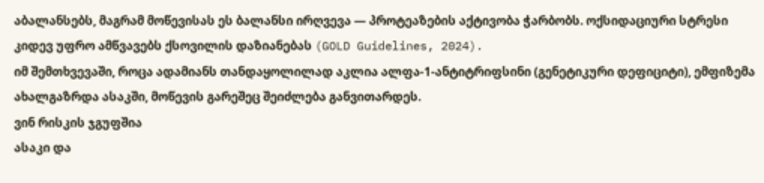აბალანსებს, მაგრამ მოწევისას ეს ბალანსი ირღვევა — პროტეაზების აქტივობა ჭარბობს. ოქსიდაციური სტრესი კიდევ უფრო ამწვავებს ქსოვილის დაზიანებას (GOLD Guidelines, 2024).
იმ შემთხვევაში, როცა ადამიანს თანდაყოლილად აკლია ალფა-1-ანტიტრიფსინი (გენეტიკური დეფიციტი), ემფიზემა ახალგაზრდა ასაკში, მოწევის გარეშეც შეიძლება განვითარდეს.
ვინ რისკის ჯგუფშია
ასაკი და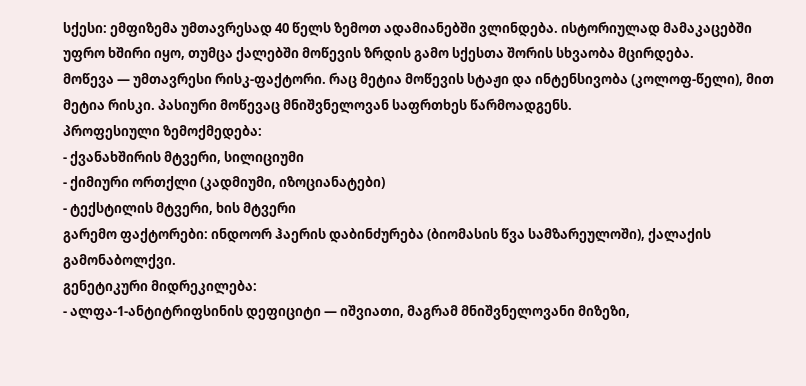სქესი: ემფიზემა უმთავრესად 40 წელს ზემოთ ადამიანებში ვლინდება. ისტორიულად მამაკაცებში უფრო ხშირი იყო, თუმცა ქალებში მოწევის ზრდის გამო სქესთა შორის სხვაობა მცირდება.
მოწევა — უმთავრესი რისკ-ფაქტორი. რაც მეტია მოწევის სტაჟი და ინტენსივობა (კოლოფ-წელი), მით მეტია რისკი. პასიური მოწევაც მნიშვნელოვან საფრთხეს წარმოადგენს.
პროფესიული ზემოქმედება:
- ქვანახშირის მტვერი, სილიციუმი
- ქიმიური ორთქლი (კადმიუმი, იზოციანატები)
- ტექსტილის მტვერი, ხის მტვერი
გარემო ფაქტორები: ინდოორ ჰაერის დაბინძურება (ბიომასის წვა სამზარეულოში), ქალაქის გამონაბოლქვი.
გენეტიკური მიდრეკილება:
- ალფა-1-ანტიტრიფსინის დეფიციტი — იშვიათი, მაგრამ მნიშვნელოვანი მიზეზი,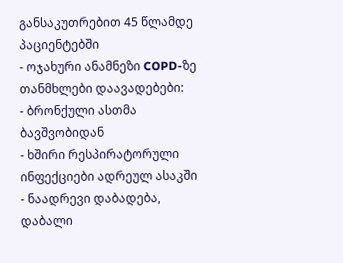განსაკუთრებით 45 წლამდე პაციენტებში
- ოჯახური ანამნეზი COPD-ზე
თანმხლები დაავადებები:
- ბრონქული ასთმა ბავშვობიდან
- ხშირი რესპირატორული ინფექციები ადრეულ ასაკში
- ნაადრევი დაბადება, დაბალი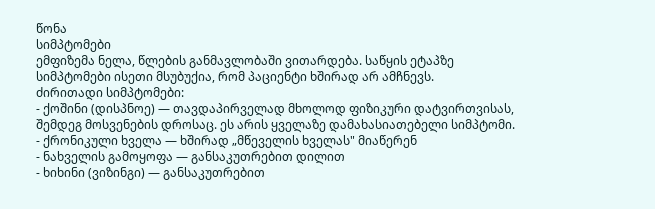წონა
სიმპტომები
ემფიზემა ნელა, წლების განმავლობაში ვითარდება. საწყის ეტაპზე სიმპტომები ისეთი მსუბუქია, რომ პაციენტი ხშირად არ ამჩნევს.
ძირითადი სიმპტომები:
- ქოშინი (დისპნოე) — თავდაპირველად მხოლოდ ფიზიკური დატვირთვისას, შემდეგ მოსვენების დროსაც. ეს არის ყველაზე დამახასიათებელი სიმპტომი.
- ქრონიკული ხველა — ხშირად „მწეველის ხველას" მიაწერენ
- ნახველის გამოყოფა — განსაკუთრებით დილით
- ხიხინი (ვიზინგი) — განსაკუთრებით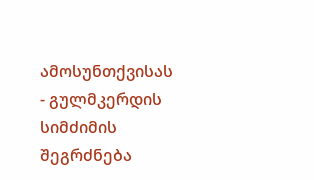ამოსუნთქვისას
- გულმკერდის სიმძიმის შეგრძნება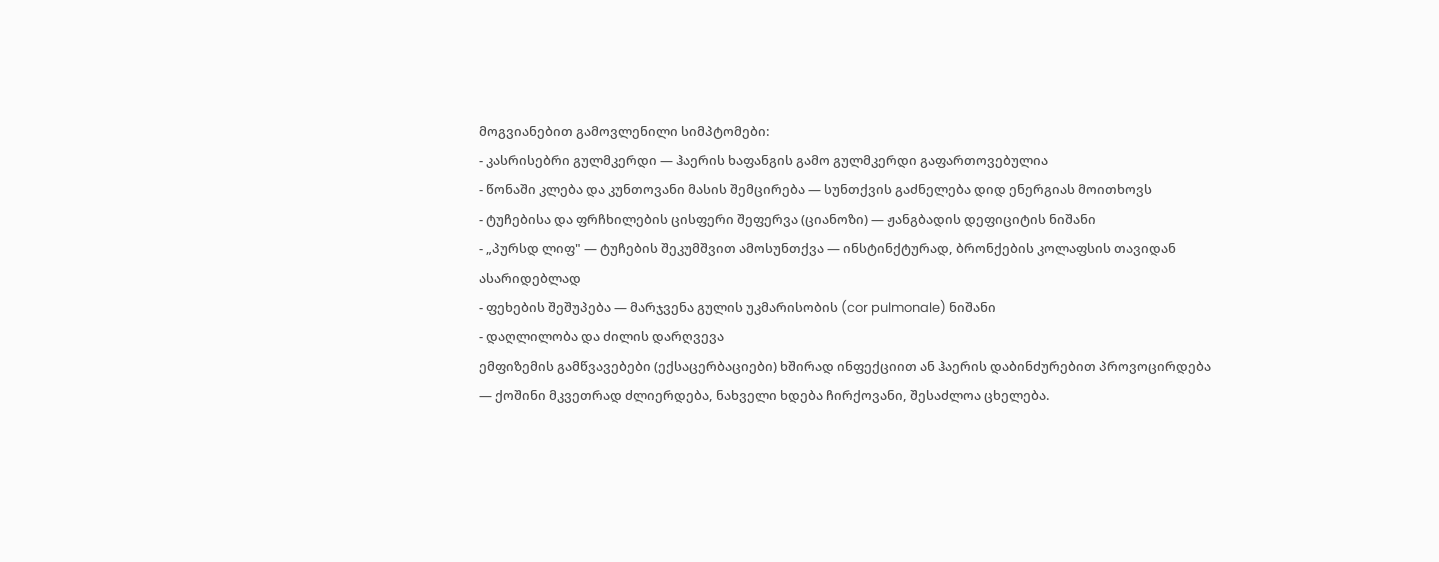მოგვიანებით გამოვლენილი სიმპტომები:
- კასრისებრი გულმკერდი — ჰაერის ხაფანგის გამო გულმკერდი გაფართოვებულია
- წონაში კლება და კუნთოვანი მასის შემცირება — სუნთქვის გაძნელება დიდ ენერგიას მოითხოვს
- ტუჩებისა და ფრჩხილების ცისფერი შეფერვა (ციანოზი) — ჟანგბადის დეფიციტის ნიშანი
- „პურსდ ლიფ" — ტუჩების შეკუმშვით ამოსუნთქვა — ინსტინქტურად, ბრონქების კოლაფსის თავიდან ასარიდებლად
- ფეხების შეშუპება — მარჯვენა გულის უკმარისობის (cor pulmonale) ნიშანი
- დაღლილობა და ძილის დარღვევა
ემფიზემის გამწვავებები (ექსაცერბაციები) ხშირად ინფექციით ან ჰაერის დაბინძურებით პროვოცირდება — ქოშინი მკვეთრად ძლიერდება, ნახველი ხდება ჩირქოვანი, შესაძლოა ცხელება.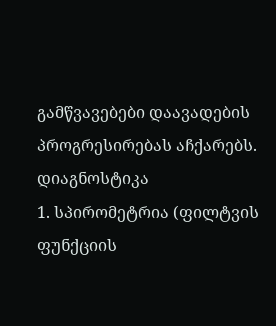გამწვავებები დაავადების პროგრესირებას აჩქარებს.
დიაგნოსტიკა
1. სპირომეტრია (ფილტვის ფუნქციის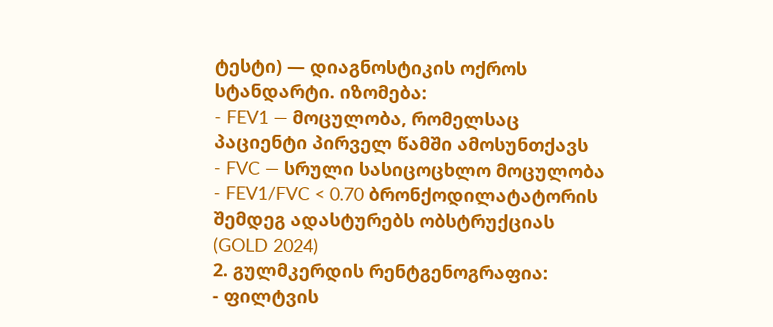ტესტი) — დიაგნოსტიკის ოქროს სტანდარტი. იზომება:
- FEV1 — მოცულობა, რომელსაც პაციენტი პირველ წამში ამოსუნთქავს
- FVC — სრული სასიცოცხლო მოცულობა
- FEV1/FVC < 0.70 ბრონქოდილატატორის შემდეგ ადასტურებს ობსტრუქციას (GOLD 2024)
2. გულმკერდის რენტგენოგრაფია:
- ფილტვის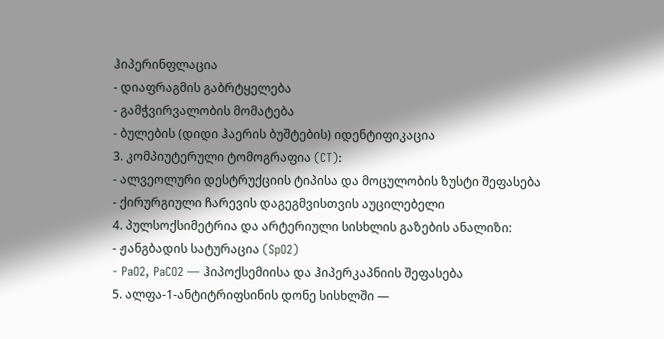ჰიპერინფლაცია
- დიაფრაგმის გაბრტყელება
- გამჭვირვალობის მომატება
- ბულების (დიდი ჰაერის ბუშტების) იდენტიფიკაცია
3. კომპიუტერული ტომოგრაფია (CT):
- ალვეოლური დესტრუქციის ტიპისა და მოცულობის ზუსტი შეფასება
- ქირურგიული ჩარევის დაგეგმვისთვის აუცილებელი
4. პულსოქსიმეტრია და არტერიული სისხლის გაზების ანალიზი:
- ჟანგბადის სატურაცია (SpO2)
- PaO2, PaCO2 — ჰიპოქსემიისა და ჰიპერკაპნიის შეფასება
5. ალფა-1-ანტიტრიფსინის დონე სისხლში —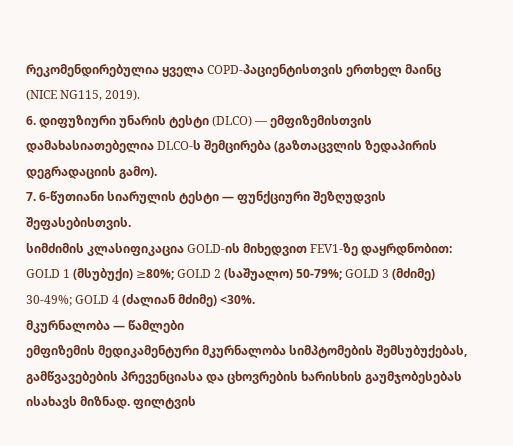რეკომენდირებულია ყველა COPD-პაციენტისთვის ერთხელ მაინც (NICE NG115, 2019).
6. დიფუზიური უნარის ტესტი (DLCO) — ემფიზემისთვის დამახასიათებელია DLCO-ს შემცირება (გაზთაცვლის ზედაპირის დეგრადაციის გამო).
7. 6-წუთიანი სიარულის ტესტი — ფუნქციური შეზღუდვის შეფასებისთვის.
სიმძიმის კლასიფიკაცია GOLD-ის მიხედვით FEV1-ზე დაყრდნობით: GOLD 1 (მსუბუქი) ≥80%; GOLD 2 (საშუალო) 50-79%; GOLD 3 (მძიმე) 30-49%; GOLD 4 (ძალიან მძიმე) <30%.
მკურნალობა — წამლები
ემფიზემის მედიკამენტური მკურნალობა სიმპტომების შემსუბუქებას, გამწვავებების პრევენციასა და ცხოვრების ხარისხის გაუმჯობესებას ისახავს მიზნად. ფილტვის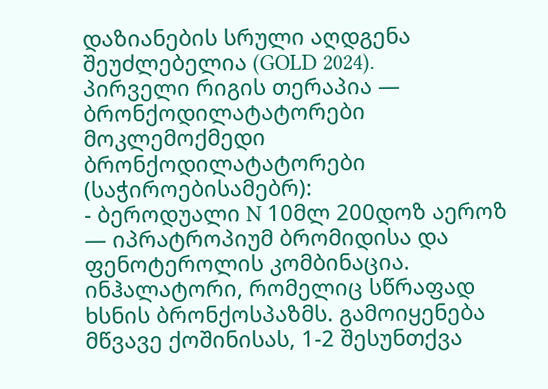დაზიანების სრული აღდგენა შეუძლებელია (GOLD 2024).
პირველი რიგის თერაპია — ბრონქოდილატატორები
მოკლემოქმედი ბრონქოდილატატორები (საჭიროებისამებრ):
- ბეროდუალი N 10მლ 200დოზ აეროზ — იპრატროპიუმ ბრომიდისა და ფენოტეროლის კომბინაცია. ინჰალატორი, რომელიც სწრაფად ხსნის ბრონქოსპაზმს. გამოიყენება მწვავე ქოშინისას, 1-2 შესუნთქვა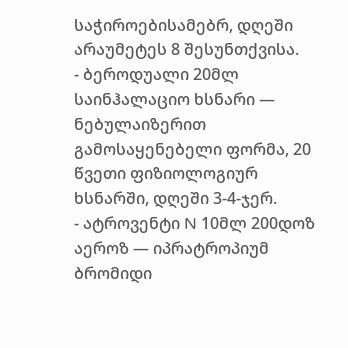საჭიროებისამებრ, დღეში არაუმეტეს 8 შესუნთქვისა.
- ბეროდუალი 20მლ საინჰალაციო ხსნარი — ნებულაიზერით გამოსაყენებელი ფორმა, 20 წვეთი ფიზიოლოგიურ ხსნარში, დღეში 3-4-ჯერ.
- ატროვენტი N 10მლ 200დოზ აეროზ — იპრატროპიუმ ბრომიდი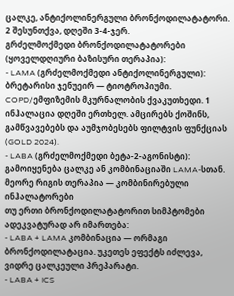ცალკე, ანტიქოლინერგული ბრონქოდილატატორი. 2 შესუნთქვა, დღეში 3-4-ჯერ.
გრძელმოქმედი ბრონქოდილატატორები (ყოველდღიური ბაზისური თერაპია):
- LAMA (გრძელმოქმედი ანტიქოლინერგული): ბრეტარისი ჯენუეირ — ტიოტროპიუმი. COPD/ემფიზემის მკურნალობის ქვაკუთხედი. 1 ინჰალაცია დღეში ერთხელ. ამცირებს ქოშინს, გამწვავებებს და აუმჯობესებს ფილტვის ფუნქციას (GOLD 2024).
- LABA (გრძელმოქმედი ბეტა-2-აგონისტი): გამოიყენება ცალკე ან კომბინაციაში LAMA-სთან.
მეორე რიგის თერაპია — კომბინირებული ინჰალატორები
თუ ერთი ბრონქოდილატატორით სიმპტომები ადეკვატურად არ იმართება:
- LABA + LAMA კომბინაცია — ორმაგი ბრონქოდილატაცია. უკეთეს ეფექტს იძლევა, ვიდრე ცალკეული პრეპარატი.
- LABA + ICS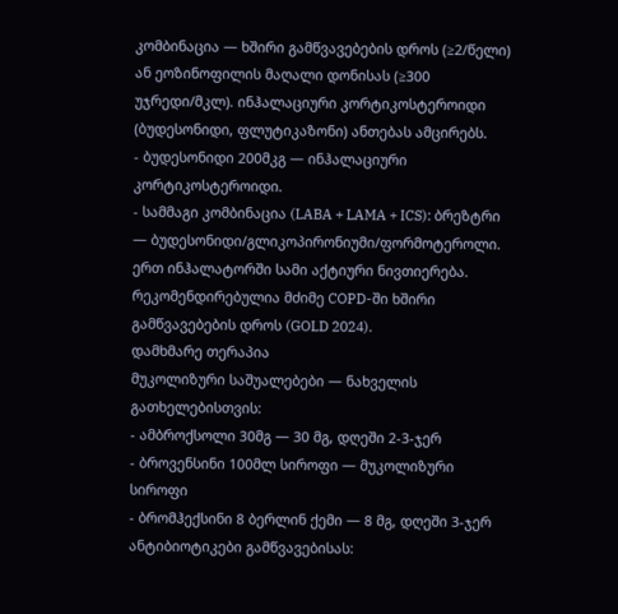კომბინაცია — ხშირი გამწვავებების დროს (≥2/წელი) ან ეოზინოფილის მაღალი დონისას (≥300 უჯრედი/მკლ). ინჰალაციური კორტიკოსტეროიდი (ბუდესონიდი, ფლუტიკაზონი) ანთებას ამცირებს.
- ბუდესონიდი 200მკგ — ინჰალაციური კორტიკოსტეროიდი.
- სამმაგი კომბინაცია (LABA + LAMA + ICS): ბრეზტრი — ბუდესონიდი/გლიკოპირონიუმი/ფორმოტეროლი. ერთ ინჰალატორში სამი აქტიური ნივთიერება. რეკომენდირებულია მძიმე COPD-ში ხშირი გამწვავებების დროს (GOLD 2024).
დამხმარე თერაპია
მუკოლიზური საშუალებები — ნახველის გათხელებისთვის:
- ამბროქსოლი 30მგ — 30 მგ, დღეში 2-3-ჯერ
- ბროვენსინი 100მლ სიროფი — მუკოლიზური სიროფი
- ბრომჰექსინი 8 ბერლინ ქემი — 8 მგ, დღეში 3-ჯერ
ანტიბიოტიკები გამწვავებისას: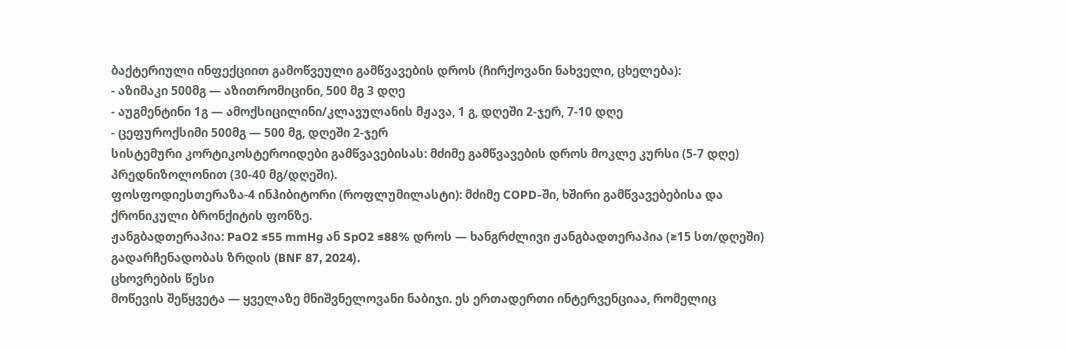ბაქტერიული ინფექციით გამოწვეული გამწვავების დროს (ჩირქოვანი ნახველი, ცხელება):
- აზიმაკი 500მგ — აზითრომიცინი, 500 მგ 3 დღე
- აუგმენტინი 1გ — ამოქსიცილინი/კლავულანის მჟავა, 1 გ, დღეში 2-ჯერ, 7-10 დღე
- ცეფუროქსიმი 500მგ — 500 მგ, დღეში 2-ჯერ
სისტემური კორტიკოსტეროიდები გამწვავებისას: მძიმე გამწვავების დროს მოკლე კურსი (5-7 დღე) პრედნიზოლონით (30-40 მგ/დღეში).
ფოსფოდიესთერაზა-4 ინჰიბიტორი (როფლუმილასტი): მძიმე COPD-ში, ხშირი გამწვავებებისა და ქრონიკული ბრონქიტის ფონზე.
ჟანგბადთერაპია: PaO2 ≤55 mmHg ან SpO2 ≤88% დროს — ხანგრძლივი ჟანგბადთერაპია (≥15 სთ/დღეში) გადარჩენადობას ზრდის (BNF 87, 2024).
ცხოვრების წესი
მოწევის შეწყვეტა — ყველაზე მნიშვნელოვანი ნაბიჯი. ეს ერთადერთი ინტერვენციაა, რომელიც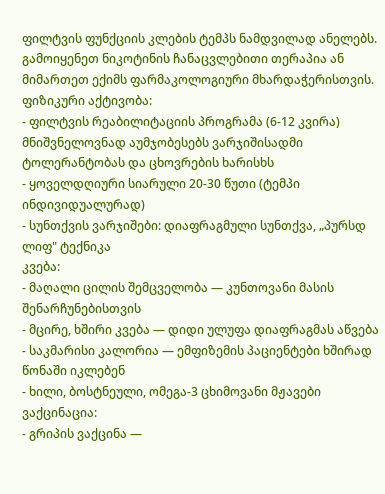ფილტვის ფუნქციის კლების ტემპს ნამდვილად ანელებს. გამოიყენეთ ნიკოტინის ჩანაცვლებითი თერაპია ან მიმართეთ ექიმს ფარმაკოლოგიური მხარდაჭერისთვის.
ფიზიკური აქტივობა:
- ფილტვის რეაბილიტაციის პროგრამა (6-12 კვირა) მნიშვნელოვნად აუმჯობესებს ვარჯიშისადმი ტოლერანტობას და ცხოვრების ხარისხს
- ყოველდღიური სიარული 20-30 წუთი (ტემპი ინდივიდუალურად)
- სუნთქვის ვარჯიშები: დიაფრაგმული სუნთქვა, „პურსდ ლიფ" ტექნიკა
კვება:
- მაღალი ცილის შემცველობა — კუნთოვანი მასის შენარჩუნებისთვის
- მცირე, ხშირი კვება — დიდი ულუფა დიაფრაგმას აწვება
- საკმარისი კალორია — ემფიზემის პაციენტები ხშირად წონაში იკლებენ
- ხილი, ბოსტნეული, ომეგა-3 ცხიმოვანი მჟავები
ვაქცინაცია:
- გრიპის ვაქცინა —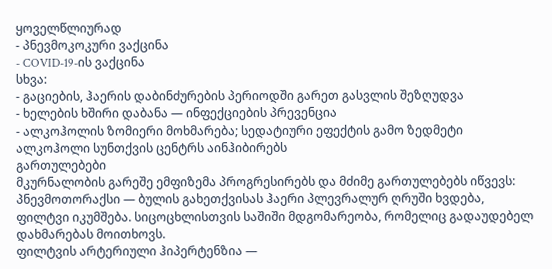ყოველწლიურად
- პნევმოკოკური ვაქცინა
- COVID-19-ის ვაქცინა
სხვა:
- გაციების, ჰაერის დაბინძურების პერიოდში გარეთ გასვლის შეზღუდვა
- ხელების ხშირი დაბანა — ინფექციების პრევენცია
- ალკოჰოლის ზომიერი მოხმარება; სედატიური ეფექტის გამო ზედმეტი ალკოჰოლი სუნთქვის ცენტრს აინჰიბირებს
გართულებები
მკურნალობის გარეშე ემფიზემა პროგრესირებს და მძიმე გართულებებს იწვევს:
პნევმოთორაქსი — ბულის გახეთქვისას ჰაერი პლევრალურ ღრუში ხვდება, ფილტვი იკუმშება. სიცოცხლისთვის საშიში მდგომარეობა, რომელიც გადაუდებელ დახმარებას მოითხოვს.
ფილტვის არტერიული ჰიპერტენზია —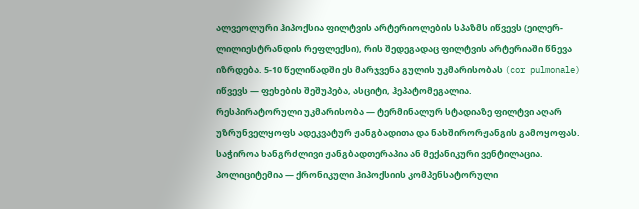ალვეოლური ჰიპოქსია ფილტვის არტერიოლების სპაზმს იწვევს (ეილერ-ლილიესტრანდის რეფლექსი), რის შედეგადაც ფილტვის არტერიაში წნევა იზრდება. 5-10 წელიწადში ეს მარჯვენა გულის უკმარისობას (cor pulmonale) იწვევს — ფეხების შეშუპება, ასციტი, ჰეპატომეგალია.
რესპირატორული უკმარისობა — ტერმინალურ სტადიაზე ფილტვი აღარ უზრუნველყოფს ადეკვატურ ჟანგბადითა და ნახშირორჟანგის გამოყოფას. საჭიროა ხანგრძლივი ჟანგბადთერაპია ან მექანიკური ვენტილაცია.
პოლიციტემია — ქრონიკული ჰიპოქსიის კომპენსატორული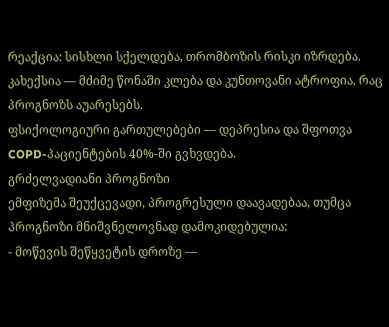რეაქცია: სისხლი სქელდება, თრომბოზის რისკი იზრდება.
კახექსია — მძიმე წონაში კლება და კუნთოვანი ატროფია, რაც პროგნოზს აუარესებს.
ფსიქოლოგიური გართულებები — დეპრესია და შფოთვა COPD-პაციენტების 40%-ში გვხვდება.
გრძელვადიანი პროგნოზი
ემფიზემა შეუქცევადი, პროგრესული დაავადებაა, თუმცა პროგნოზი მნიშვნელოვნად დამოკიდებულია:
- მოწევის შეწყვეტის დროზე —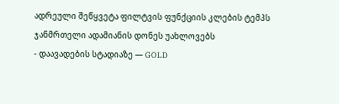ადრეული შეწყვეტა ფილტვის ფუნქციის კლების ტემპს ჯანმრთელი ადამიანის დონეს უახლოვებს
- დაავადების სტადიაზე — GOLD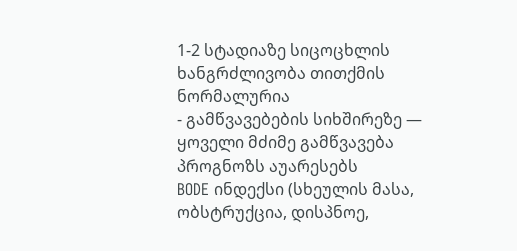1-2 სტადიაზე სიცოცხლის ხანგრძლივობა თითქმის ნორმალურია
- გამწვავებების სიხშირეზე — ყოველი მძიმე გამწვავება პროგნოზს აუარესებს
BODE ინდექსი (სხეულის მასა, ობსტრუქცია, დისპნოე,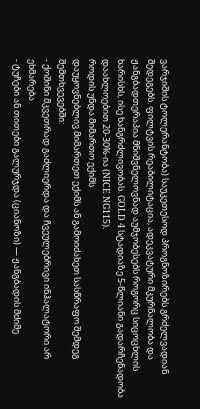ვარჯიშის ტოლერანტობა) საუკეთესოდ პროგნოზირებს გრძელვადიან შედეგებს. ფილტვის რეაბილიტაცია, ადეკვატური მკურნალობა და ჟანგბადთერაპია მნიშვნელოვნად აუმჯობესებს როგორც სიცოცხლის ხარისხს, ისე ხანგრძლივობას. GOLD 4 სტადიაზე 5-წლიანი გადარჩენადობა დაახლოებით 20-30%-ია (NICE NG115).
როდის უნდა მიმართო ექიმს
დაუყოვნებლივ მიმართეთ ექიმს ან გამოიძახეთ სასწრაფო შემდეგ შემთხვევებში:
- ქოშინი მკვეთრად გაძლიერდა და ჩვეულებრივი ინჰალატორი არ ეხმარება
- ტუჩები ან თითები გალურჯდა (ციანოზი) — ჟანგბადის მძიმე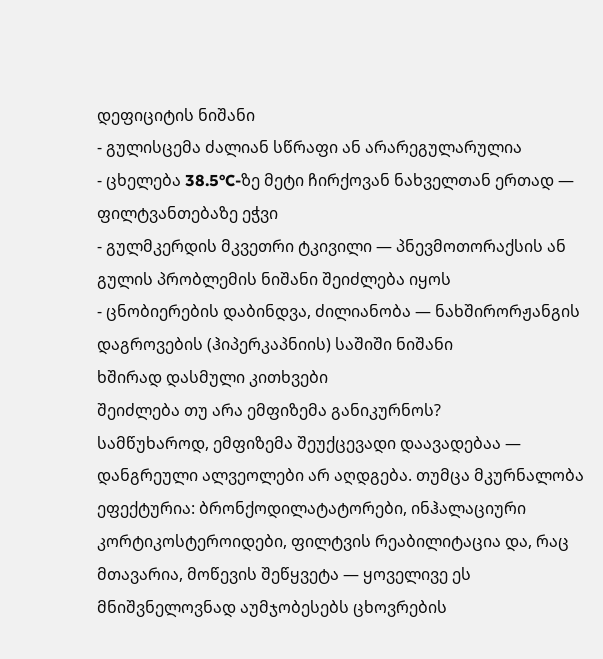დეფიციტის ნიშანი
- გულისცემა ძალიან სწრაფი ან არარეგულარულია
- ცხელება 38.5°C-ზე მეტი ჩირქოვან ნახველთან ერთად — ფილტვანთებაზე ეჭვი
- გულმკერდის მკვეთრი ტკივილი — პნევმოთორაქსის ან გულის პრობლემის ნიშანი შეიძლება იყოს
- ცნობიერების დაბინდვა, ძილიანობა — ნახშირორჟანგის დაგროვების (ჰიპერკაპნიის) საშიში ნიშანი
ხშირად დასმული კითხვები
შეიძლება თუ არა ემფიზემა განიკურნოს?
სამწუხაროდ, ემფიზემა შეუქცევადი დაავადებაა — დანგრეული ალვეოლები არ აღდგება. თუმცა მკურნალობა ეფექტურია: ბრონქოდილატატორები, ინჰალაციური კორტიკოსტეროიდები, ფილტვის რეაბილიტაცია და, რაც მთავარია, მოწევის შეწყვეტა — ყოველივე ეს მნიშვნელოვნად აუმჯობესებს ცხოვრების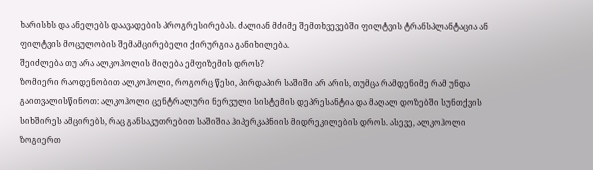ხარისხს და ანელებს დაავადების პროგრესირებას. ძალიან მძიმე შემთხვევებში ფილტვის ტრანსპლანტაცია ან ფილტვის მოცულობის შემამცირებელი ქირურგია განიხილება.
შეიძლება თუ არა ალკოჰოლის მიღება ემფიზემის დროს?
ზომიერი რაოდენობით ალკოჰოლი, როგორც წესი, პირდაპირ საშიში არ არის, თუმცა რამდენიმე რამ უნდა გაითვალისწინოთ: ალკოჰოლი ცენტრალური ნერვული სისტემის დეპრესანტია და მაღალ დოზებში სუნთქვის სიხშირეს ამცირებს, რაც განსაკუთრებით საშიშია ჰიპერკაპნიის მიდრეკილების დროს. ასევე, ალკოჰოლი ზოგიერთ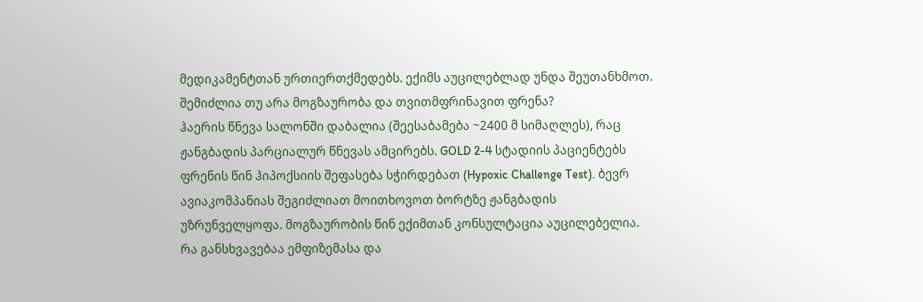მედიკამენტთან ურთიერთქმედებს. ექიმს აუცილებლად უნდა შეუთანხმოთ.
შემიძლია თუ არა მოგზაურობა და თვითმფრინავით ფრენა?
ჰაერის წნევა სალონში დაბალია (შეესაბამება ~2400 მ სიმაღლეს), რაც ჟანგბადის პარციალურ წნევას ამცირებს. GOLD 2-4 სტადიის პაციენტებს ფრენის წინ ჰიპოქსიის შეფასება სჭირდებათ (Hypoxic Challenge Test). ბევრ ავიაკომპანიას შეგიძლიათ მოითხოვოთ ბორტზე ჟანგბადის უზრუნველყოფა. მოგზაურობის წინ ექიმთან კონსულტაცია აუცილებელია.
რა განსხვავებაა ემფიზემასა და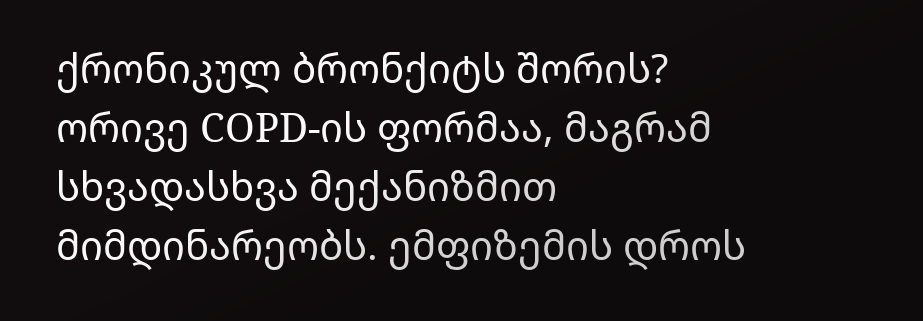ქრონიკულ ბრონქიტს შორის?
ორივე COPD-ის ფორმაა, მაგრამ სხვადასხვა მექანიზმით მიმდინარეობს. ემფიზემის დროს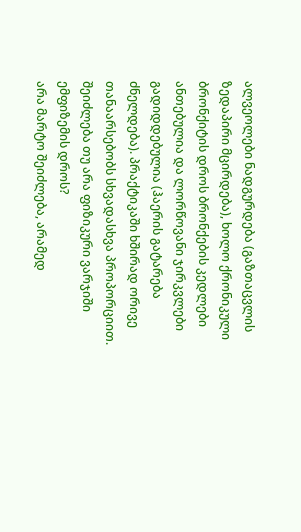ალვეოლები ნადგურდება (გაზთაცვლის ზედაპირი მცირდება), ხოლო ქრონიკული ბრონქიტის დროს ბრონქების კედლები ანთებულია და ლორწოვანი ჯირკვლები გადიდდებულია (ჰაერის გატარება ძნელდება). პრაქტიკაში ხშირად ორივე თანაარსებობს სხვადასხვა პროპორციით.
შეიძლება თუ არა ფიზიკური ვარჯიში ემფიზემის დროს?
არა მარტო შეიძლება, არამედ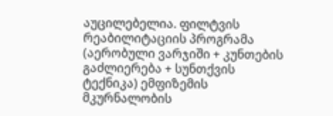აუცილებელია. ფილტვის რეაბილიტაციის პროგრამა (აერობული ვარჯიში + კუნთების გაძლიერება + სუნთქვის ტექნიკა) ემფიზემის მკურნალობის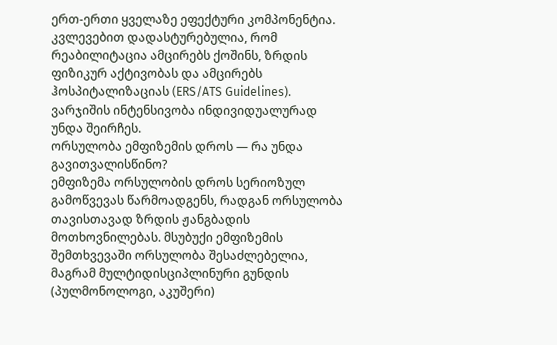ერთ-ერთი ყველაზე ეფექტური კომპონენტია. კვლევებით დადასტურებულია, რომ რეაბილიტაცია ამცირებს ქოშინს, ზრდის ფიზიკურ აქტივობას და ამცირებს ჰოსპიტალიზაციას (ERS/ATS Guidelines). ვარჯიშის ინტენსივობა ინდივიდუალურად უნდა შეირჩეს.
ორსულობა ემფიზემის დროს — რა უნდა გავითვალისწინო?
ემფიზემა ორსულობის დროს სერიოზულ გამოწვევას წარმოადგენს, რადგან ორსულობა თავისთავად ზრდის ჟანგბადის მოთხოვნილებას. მსუბუქი ემფიზემის შემთხვევაში ორსულობა შესაძლებელია, მაგრამ მულტიდისციპლინური გუნდის (პულმონოლოგი, აკუშერი)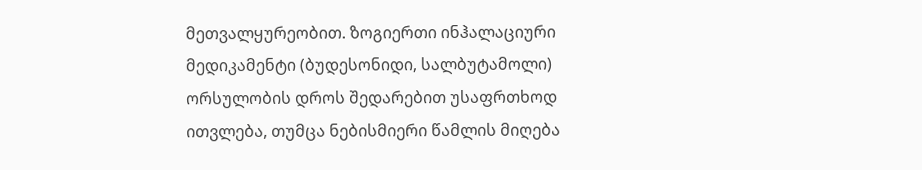მეთვალყურეობით. ზოგიერთი ინჰალაციური მედიკამენტი (ბუდესონიდი, სალბუტამოლი) ორსულობის დროს შედარებით უსაფრთხოდ ითვლება, თუმცა ნებისმიერი წამლის მიღება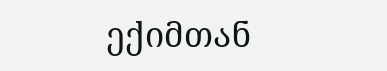ექიმთან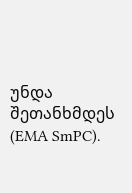უნდა შეთანხმდეს (EMA SmPC).